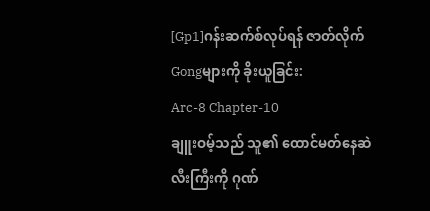[Gp1]ဂန်းဆက်စ်လုပ်ရန် ဇာတ်လိုက်Gongများကို ခိုးယူခြင်း:
Arc-8 Chapter-10
ချူးဝမ့်သည် သူ၏ ထောင်မတ်နေဆဲ လီးကြီးကို ဂုဏ်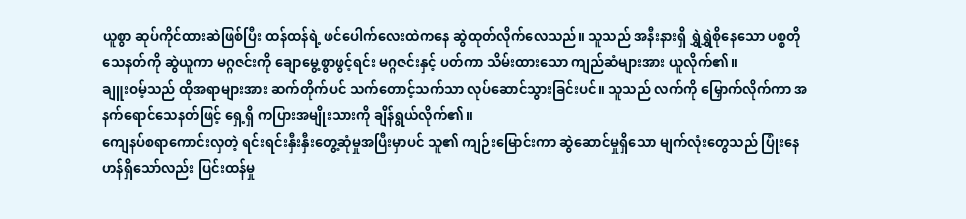ယူစွာ ဆုပ်ကိုင်ထားဆဲဖြစ်ပြီး ထန်ထန်ရဲ့ ဖင်ပေါက်လေးထဲကနေ ဆွဲထုတ်လိုက်လေသည်။ သူသည် အနီးနားရှိ ရွှဲရွှဲစိုနေသော ပစ္စတိုသေနတ်ကို ဆွဲယူကာ မဂ္ဂဇင်းကို ချောမွေ့စွာဖွင့်ရင်း မဂ္ဂဇင်းနှင့် ပတ်ကာ သိမ်းထားသော ကျည်ဆံများအား ယူလိုက်၏။
ချူးဝမ့်သည် ထိုအရာများအား ဆက်တိုက်ပင် သက်တောင့်သက်သာ လုပ်ဆောင်သွားခြင်းပင်။ သူသည် လက်ကို မြှောက်လိုက်ကာ အနက်ရောင်သေနတ်ဖြင့် ရှေ့ရှိ ကပြားအမျိုးသားကို ချိန်ရွယ်လိုက်၏။
ကျေနပ်စရာကောင်းလှတဲ့ ရင်းရင်းနှီးနှီးတွေ့ဆုံမှုအပြီးမှာပင် သူ၏ ကျဉ်းမြောင်းကာ ဆွဲဆောင်မှုရှိသော မျက်လုံးတွေသည် ပြုံးနေဟန်ရှိသော်လည်း ပြင်းထန်မှု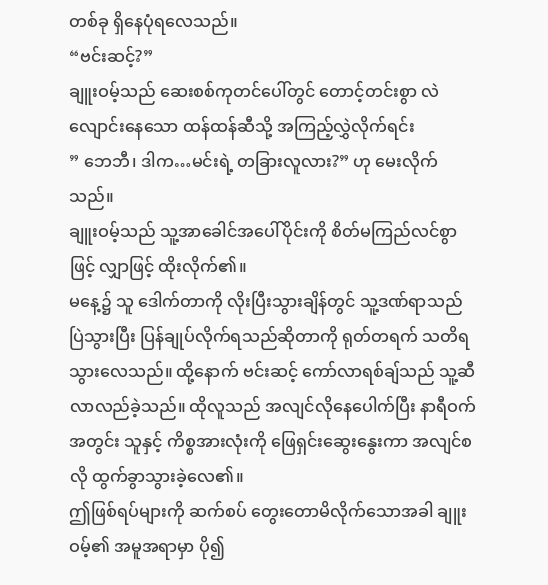တစ်ခု ရှိနေပုံရလေသည်။
“ဗင်းဆင့်?”
ချူးဝမ့်သည် ဆေးစစ်ကုတင်ပေါ်တွင် တောင့်တင်းစွာ လဲလျောင်းနေသော ထန်ထန်ဆီသို့ အကြည့်လွှဲလိုက်ရင်း
” ဘေဘီ၊ ဒါက…မင်းရဲ့ တခြားလူလား?” ဟု မေးလိုက်သည်။
ချူးဝမ့်သည် သူ့အာခေါင်အပေါ်ပိုင်းကို စိတ်မကြည်လင်စွာဖြင့် လျှာဖြင့် ထိုးလိုက်၏။
မနေ့၌ သူ ဒေါက်တာကို လိုးပြီးသွားချိန်တွင် သူ့ဒဏ်ရာသည် ပြဲသွားပြီး ပြန်ချုပ်လိုက်ရသည်ဆိုတာကို ရုတ်တရက် သတိရသွားလေသည်။ ထို့နောက် ဗင်းဆင့် ကော်လာရစ်ချ်သည် သူ့ဆီ လာလည်ခဲ့သည်။ ထိုလူသည် အလျင်လိုနေပေါက်ပြီး နာရီဝက်အတွင်း သူနှင့် ကိစ္စအားလုံးကို ဖြေရှင်းဆွေးနွေးကာ အလျင်စလို ထွက်ခွာသွားခဲ့လေ၏။
ဤဖြစ်ရပ်များကို ဆက်စပ် တွေးတောမိလိုက်သောအခါ ချူးဝမ့်၏ အမူအရာမှာ ပို၍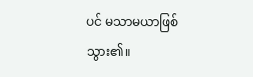ပင် မသာမယာဖြစ်သွား၏။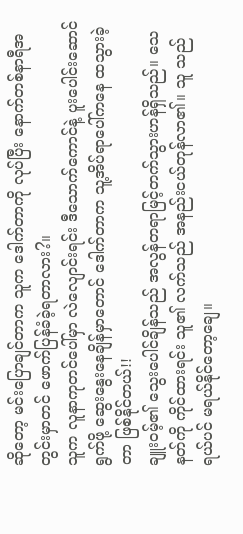ဆိုတော့ မင်းပြောချင်တာက သူက ဒေါက်တာကို လုပ်ပြီး နောက်တစ်နာရီအတွင်းမှာတင် ဖောက်ပြန်ခံခဲ့ရတာလား?။
သူက လူနာကုတင်ပေါ်မှာ လဲလျောင်းရင်း ဒီသောက်ကောင်နဲ့ ပူးပေါင်းဆောင်ရွက်ဖို့ ဆွေးနွေးနေချိန်မှာတောင် ဒေါက်တာက သူ့အိပ်ရာပေါ်ကနေ ထသွားခဲ့တာ ဖြစ်နိုင်တယ်!!
ချူးဝမ့်၏ သွေးပေါင်ချိန်သည် အလွန်တရာမြင့်တက်သွားဟန်ရှိသည်။ သေနတ်ကို ကိုင်ထားရင်း သူ၏ လက်သည် အနည်းငယ်တုန်လာ၏။ သူ သည် ရယ်ပင် မရယ်နိုင်တော့ချေ။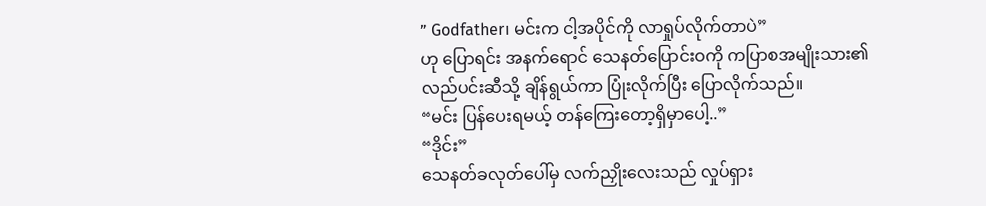” Godfather၊ မင်းက ငါ့အပိုင်ကို လာရှုပ်လိုက်တာပဲ”
ဟု ပြောရင်း အနက်ရောင် သေနတ်ပြောင်းဝကို ကပြာစအမျိုးသား၏ လည်ပင်းဆီသို့ ချိန်ရွယ်ကာ ပြုံးလိုက်ပြီး ပြောလိုက်သည်။
“မင်း ပြန်ပေးရမယ့် တန်ကြေးတော့ရှိမှာပေါ့..”
“ဒိုင်း”
သေနတ်ခလုတ်ပေါ်မှ လက်ညှိုးလေးသည် လှုပ်ရှား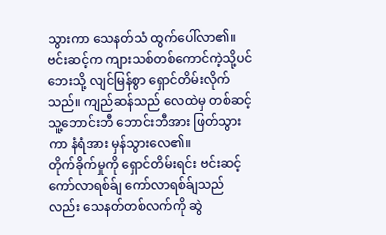သွားကာ သေနတ်သံ ထွက်ပေါ်လာ၏။
ဗင်းဆင့်က ကျားသစ်တစ်ကောင်ကဲ့သို့ပင် ဘေးသို့ လျင်မြန်စွာ ရှောင်တိမ်းလိုက်သည်။ ကျည်ဆန်သည် လေထဲမှ တစ်ဆင့် သူ့ဘောင်းဘီ ဘောင်းဘီအား ဖြတ်သွားကာ နံရံအား မှန်သွားလေ၏။
တိုက်ခိုက်မှုကို ရှောင်တိမ်းရင်း ဗင်းဆင့် ကော်လာရစ်ခ်ျ ကော်လာရစ်ခ်ျသည်လည်း သေနတ်တစ်လက်ကို ဆွဲ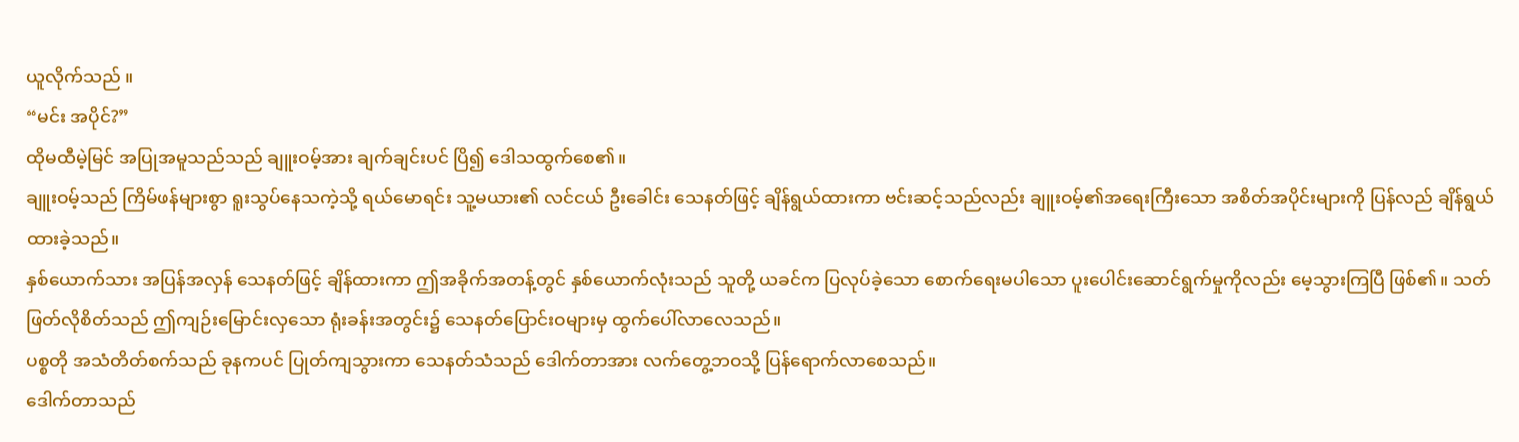ယူလိုက်သည် ။
“မင်း အပိုင်?”
ထိုမထီမဲ့မြင် အပြုအမူသည်သည် ချူးဝမ့်အား ချက်ချင်းပင် ပြိ၍ ဒေါသထွက်စေ၏။
ချူးဝမ့်သည် ကြိမ်ဖန်များစွာ ရူးသွပ်နေသကဲ့သို့ ရယ်မောရင်း သူ့မယား၏ လင်ငယ် ဦးခေါင်း သေနတ်ဖြင့် ချိန်ရွယ်ထားကာ ဗင်းဆင့်သည်လည်း ချူးဝမ့်၏အရေးကြီးသော အစိတ်အပိုင်းများကို ပြန်လည် ချိန်ရွယ်ထားခဲ့သည်။
နှစ်ယောက်သား အပြန်အလှန် သေနတ်ဖြင့် ချိန်ထားကာ ဤအခိုက်အတန့်တွင် နှစ်ယောက်လုံးသည် သူတို့ ယခင်က ပြလုပ်ခဲ့သော စောက်ရေးမပါသော ပူးပေါင်းဆောင်ရွက်မှုကိုလည်း မေ့သွားကြပြီ ဖြစ်၏။ သတ်ဖြတ်လိုစိတ်သည် ဤကျဉ်းမြောင်းလှသော ရုံးခန်းအတွင်း၌ သေနတ်ပြောင်းဝများမှ ထွက်ပေါ်လာလေသည်။
ပစ္စတို အသံတိတ်စက်သည် ခုနကပင် ပြုတ်ကျသွားကာ သေနတ်သံသည် ဒေါက်တာအား လက်တွေ့ဘဝသို့ ပြန်ရောက်လာစေသည်။
ဒေါက်တာသည်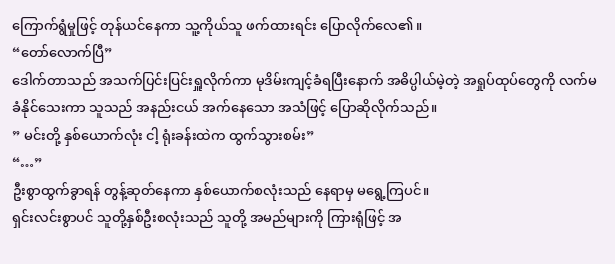ကြောက်ရွံမှုဖြင့် တုန်ယင်နေကာ သူ့ကိုယ်သူ ဖက်ထားရင်း ပြောလိုက်လေ၏။
“တော်လောက်ပြီ”
ဒေါက်တာသည် အသက်ပြင်းပြင်းရှူလိုက်ကာ မုဒိမ်းကျင့်ခံရပြီးနောက် အဓိပ္ပါယ်မဲ့တဲ့ အရှုပ်ထုပ်တွေကို လက်မခံနိုင်သေးကာ သူသည် အနည်းငယ် အက်နေသော အသံဖြင့် ပြောဆိုလိုက်သည်။
” မင်းတို့ နှစ်ယောက်လုံး ငါ့ ရုံးခန်းထဲက ထွက်သွားစမ်း”
“…”
ဦးစွာထွက်ခွာရန် တွန့်ဆုတ်နေကာ နှစ်ယောက်စလုံးသည် နေရာမှ မရွေ့ကြပင်။
ရှင်းလင်းစွာပင် သူတို့နှစ်ဦးစလုံးသည် သူတို့ အမည်များကို ကြားရုံဖြင့် အ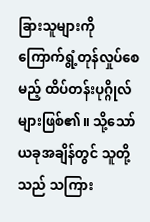ခြားသူများကို ကြောက်ရွံ့တုန်လှုပ်စေမည့် ထိပ်တန်းပုဂ္ဂိုလ်များဖြစ်၏။ သို့သော် ယခုအချိန်တွင် သူတို့သည် သကြား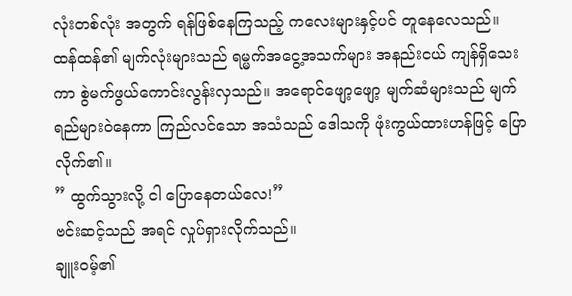လုံးတစ်လုံး အတွက် ရန်ဖြစ်နေကြသည့် ကလေးများနှင့်ပင် တူနေလေသည်။
ထန်ထန်၏ မျက်လုံးများသည် ရမ္မက်အငွေ့အသက်များ အနည်းငယ် ကျန်ရှိသေးကာ စွဲမက်ဖွယ်ကောင်းလွန်းလှသည်။ အရောင်ဖျော့ဖျော့ မျက်ဆံများသည် မျက်ရည်များဝဲနေကာ ကြည်လင်သော အသံသည် ဒေါသကို ဖုံးကွယ်ထားဟန်ဖြင့် ပြောလိုက်၏။
” ထွက်သွားလို့ ငါ ပြောနေတယ်လေ!”
ဗင်းဆင့်သည် အရင် လှုပ်ရှားလိုက်သည်။
ချူးဝမ့်၏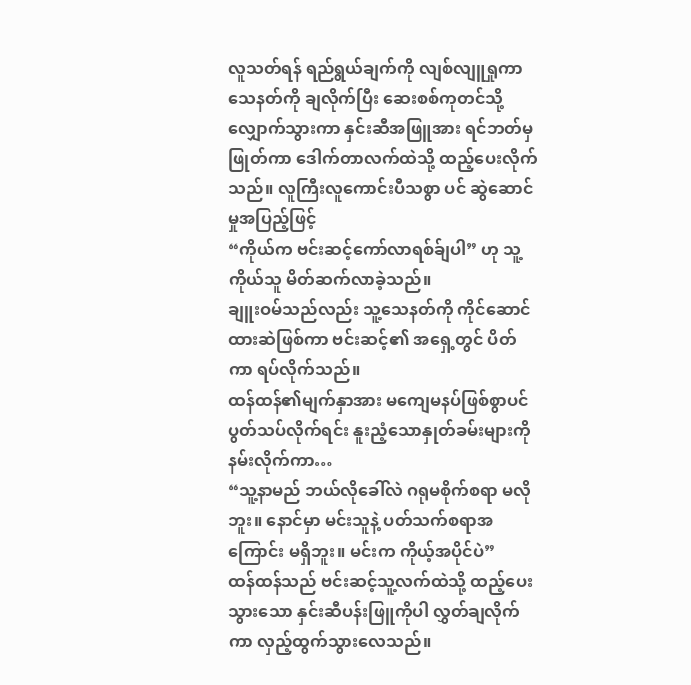လူသတ်ရန် ရည်ရွယ်ချက်ကို လျစ်လျူရှုကာ သေနတ်ကို ချလိုက်ပြီး ဆေးစစ်ကုတင်သို့ လျှောက်သွားကာ နှင်းဆီအဖြူအား ရင်ဘတ်မှ ဖြုတ်ကာ ဒေါက်တာလက်ထဲသို့ ထည့်ပေးလိုက်သည်။ လူကြီးလူကောင်းပီသစွာ ပင် ဆွဲဆောင်မှုအပြည့်ဖြင့်
“ကိုယ်က ဗင်းဆင့်ကော်လာရစ်ခ်ျပါ” ဟု သူ့ကိုယ်သူ မိတ်ဆက်လာခဲ့သည်။
ချူးဝမ်သည်လည်း သူ့သေနတ်ကို ကိုင်ဆောင်ထားဆဲဖြစ်ကာ ဗင်းဆင့်၏ အရှေ့တွင် ပိတ်ကာ ရပ်လိုက်သည်။
ထန်ထန်၏မျက်နှာအား မကျေမနပ်ဖြစ်စွာပင် ပွတ်သပ်လိုက်ရင်း နူးညံ့သောနှုတ်ခမ်းများကို နမ်းလိုက်ကာ…
“သူ့နာမည် ဘယ်လိုခေါ်လဲ ဂရုမစိုက်စရာ မလိုဘူး။ နောင်မှာ မင်းသူနဲ့ ပတ်သက်စရာအကြောင်း မရှိဘူး။ မင်းက ကိုယ့်အပိုင်ပဲ”
ထန်ထန်သည် ဗင်းဆင့်သူ့လက်ထဲသို့ ထည့်ပေးသွားသော နှင်းဆီပန်းဖြူကိုပါ လွှတ်ချလိုက်ကာ လှည့်ထွက်သွားလေသည်။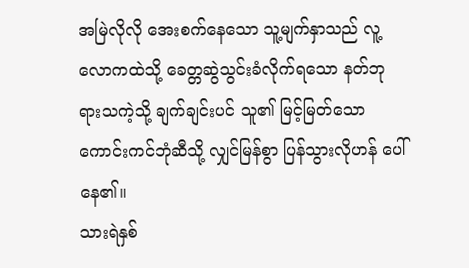အမြဲလိုလို အေးစက်နေသော သူ့မျက်နှာသည် လူ့လောကထဲသို့ ခေတ္တဆွဲသွင်းခံလိုက်ရသော နတ်ဘုရားသကဲ့သို့ ချက်ချင်းပင် သူ၏ မြင့်မြတ်သော ကောင်းကင်ဘုံဆီသို့ လျှင်မြန်စွာ ပြန်သွားလိုဟန် ပေါ်နေ၏။
သားရဲနှစ်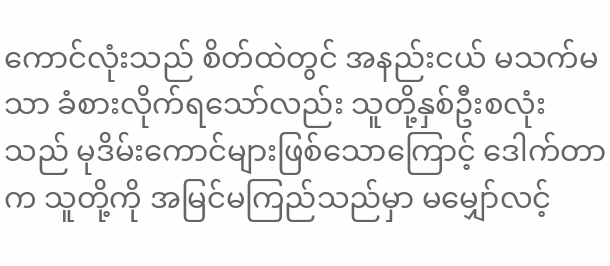ကောင်လုံးသည် စိတ်ထဲတွင် အနည်းငယ် မသက်မသာ ခံစားလိုက်ရသော်လည်း သူတို့နှစ်ဦးစလုံးသည် မုဒိမ်းကောင်များဖြစ်သောကြောင့် ဒေါက်တာက သူတို့ကို အမြင်မကြည်သည်မှာ မမျှော်လင့်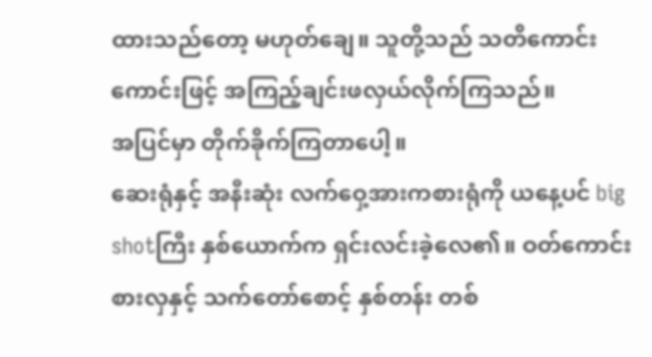ထားသည်တော့ မဟုတ်ချေ။ သူတို့သည် သတိကောင်းကောင်းဖြင့် အကြည့်ချင်းဖလှယ်လိုက်ကြသည်။
အပြင်မှာ တိုက်ခိုက်ကြတာပေါ့။
ဆေးရုံနှင့် အနီးဆုံး လက်ဝှေ့အားကစားရုံကို ယနေ့ပင် big shotကြီး နှစ်ယောက်က ရှင်းလင်းခဲ့လေ၏။ ဝတ်ကောင်းစားလှနှင့် သက်တော်စောင့် နှစ်တန်း တစ်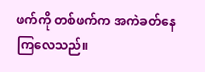ဖက်ကို တစ်ဖက်က အကဲခတ်နေကြလေသည်။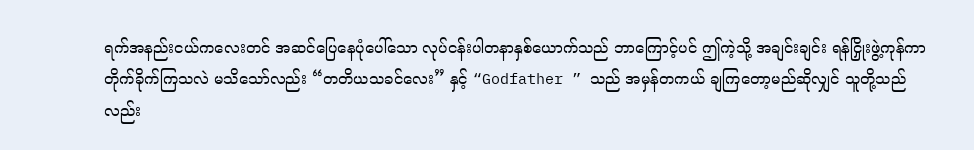ရက်အနည်းငယ်ကလေးတင် အဆင်ပြေနေပုံပေါ်သော လုပ်ငန်းပါတနာနှစ်ယောက်သည် ဘာကြောင့်ပင် ဤကဲ့သို့ အချင်းချင်း ရန်ငြှိုးဖွဲ့ကုန်ကာ တိုက်ခိုက်ကြသလဲ မသိသော်လည်း “တတိယသခင်လေး” နှင့် “Godfather ” သည် အမှန်တကယ် ချကြတော့မည်ဆိုလျှင် သူတို့သည်လည်း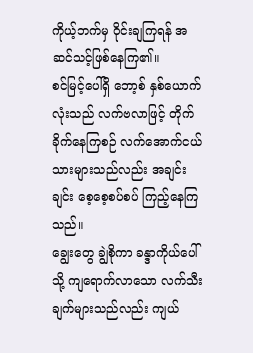ကိုယ့်ဘက်မှ ဝိုင်းချကြရန် အဆင်သင့်ဖြစ်နေကြ၏။
စင်မြင့်ပေါ်ရှိ ဘော့စ် နှစ်ယောက်လုံးသည် လက်ဗလာဖြင့် တိုက်ခိုက်နေကြစဉ် လက်အောက်ငယ်သားများသည်လည်း အချင်းချင်း စေ့စေ့စပ်စပ် ကြည့်နေကြသည်။
ချွေးတွေ ချွဲစိုကာ ခန္ဒာကိုယ်ပေါ်သို့ ကျရောက်လာသော လက်သီးချက်များသည်လည်း ကျယ်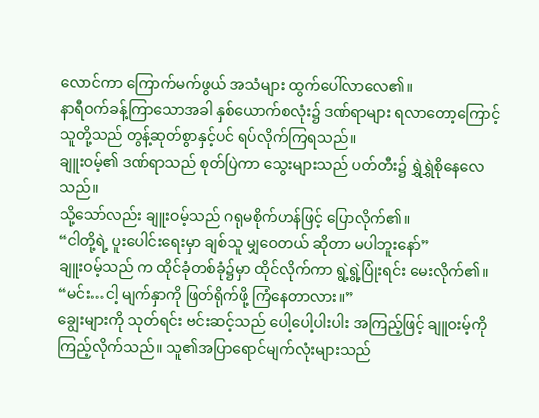လောင်ကာ ကြောက်မက်ဖွယ် အသံများ ထွက်ပေါ်လာလေ၏။
နာရီဝက်ခန့်ကြာသောအခါ နှစ်ယောက်စလုံး၌ ဒဏ်ရာများ ရလာတော့ကြောင့် သူတို့သည် တွန့်ဆုတ်စွာနှင့်ပင် ရပ်လိုက်ကြရသည်။
ချူးဝမ့်၏ ဒဏ်ရာသည် စုတ်ပြဲကာ သွေးများသည် ပတ်တီး၌ ရွှဲရွှဲစိုနေလေသည်။
သို့သော်လည်း ချူးဝမ့်သည် ဂရုမစိုက်ဟန်ဖြင့် ပြောလိုက်၏။
“ငါတို့ရဲ့ ပူးပေါင်းရေးမှာ ချစ်သူ မျှဝေတယ် ဆိုတာ မပါဘူးနော်”
ချူးဝမ့်သည် က ထိုင်ခုံတစ်ခုံ၌မှာ ထိုင်လိုက်ကာ ရွဲ့ရွဲ့ပြုံးရင်း မေးလိုက်၏။
“မင်း…ငါ့ မျက်နှာကို ဖြတ်ရိုက်ဖို့ ကြံနေတာလား။”
ချွေးများကို သုတ်ရင်း ဗင်းဆင့်သည် ပေါ့ပေါ့ပါးပါး အကြည့်ဖြင့် ချူဝးမ့်ကို ကြည့်လိုက်သည်။ သူ၏အပြာရောင်မျက်လုံးများသည်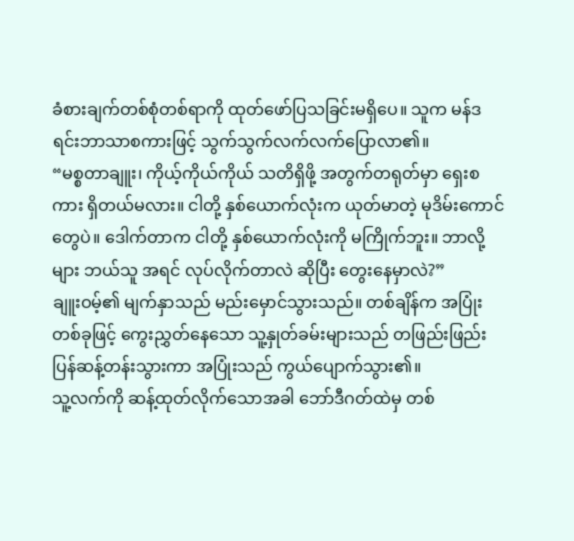ခံစားချက်တစ်စုံတစ်ရာကို ထုတ်ဖော်ပြသခြင်းမရှိပေ။ သူက မန်ဒရင်းဘာသာစကားဖြင့် သွက်သွက်လက်လက်ပြောလာ၏။
“မစ္စတာချူး၊ ကိုယ့်ကိုယ်ကိုယ် သတိရှိဖို့ အတွက်တရုတ်မှာ ရှေးစကား ရှိတယ်မလား။ ငါတို့ နှစ်ယောက်လုံးက ယုတ်မာတဲ့ မုဒိမ်းကောင်တွေပဲ။ ဒေါက်တာက ငါတို့ နှစ်ယောက်လုံးကို မကြိုက်ဘူး။ ဘာလို့များ ဘယ်သူ အရင် လုပ်လိုက်တာလဲ ဆိုပြီး တွေးနေမှာလဲ?”
ချူးဝမ့်၏ မျက်နှာသည် မည်းမှောင်သွားသည်။ တစ်ချိန်က အပြုံးတစ်ခုဖြင့် ကွေးညွှတ်နေသော သူ့နှုတ်ခမ်းများသည် တဖြည်းဖြည်း ပြန်ဆန့်တန်းသွားကာ အပြုံးသည် ကွယ်ပျောက်သွား၏။
သူ့လက်ကို ဆန့်ထုတ်လိုက်သောအခါ ဘော်ဒီဂတ်ထဲမှ တစ်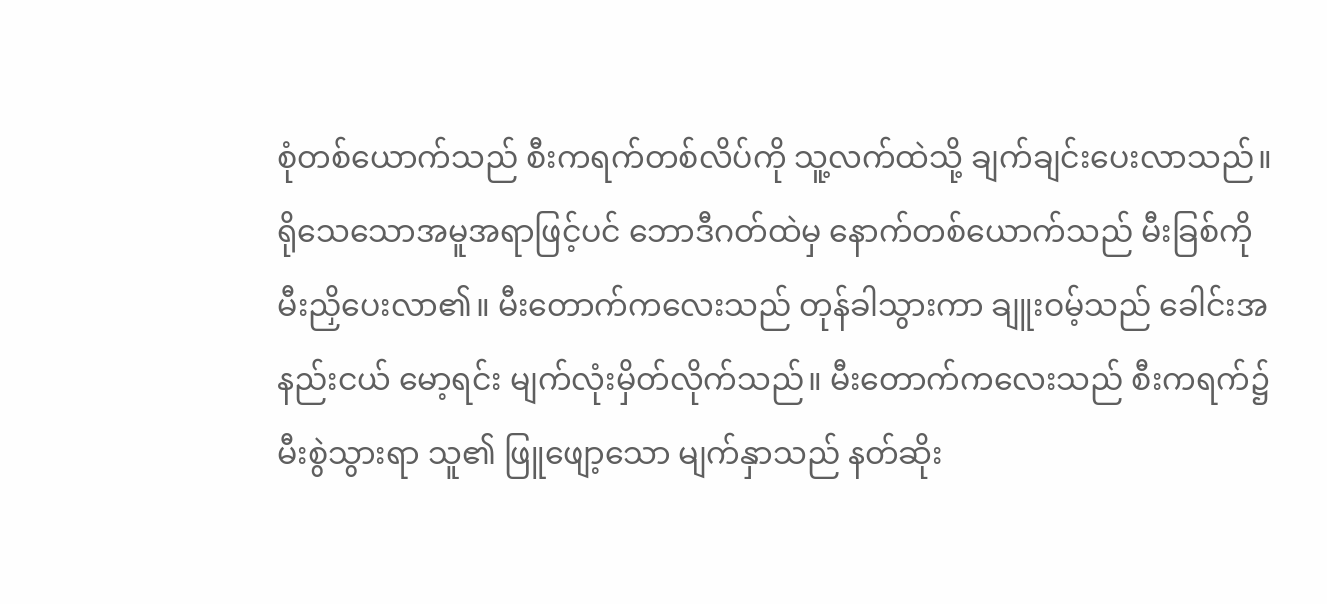စုံတစ်ယောက်သည် စီးကရက်တစ်လိပ်ကို သူ့လက်ထဲသို့ ချက်ချင်းပေးလာသည်။
ရိုသေသောအမူအရာဖြင့်ပင် ဘောဒီဂတ်ထဲမှ နောက်တစ်ယောက်သည် မီးခြစ်ကို မီးညှိပေးလာ၏။ မီးတောက်ကလေးသည် တုန်ခါသွားကာ ချူးဝမ့်သည် ခေါင်းအနည်းငယ် မော့ရင်း မျက်လုံးမှိတ်လိုက်သည်။ မီးတောက်ကလေးသည် စီးကရက်၌ မီးစွဲသွားရာ သူ၏ ဖြူဖျော့သော မျက်နှာသည် နတ်ဆိုး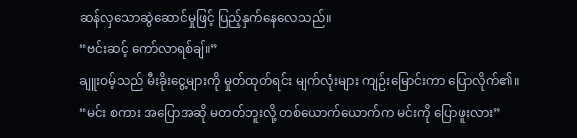ဆန်လှသောဆွဲဆောင်မှုဖြင့် ပြည့်နှက်နေလေသည်။
“ဗင်းဆင့် ကော်လာရစ်ချ်။”
ချူးဝမ့်သည် မီးခိုးငွေ့များကို မှုတ်ထုတ်ရင်း မျက်လုံးများ ကျဉ်းမြောင်းကာ ပြောလိုက်၏။
“မင်း စကား အပြောအဆို မတတ်ဘူးလို့ တစ်ယောက်ယောက်က မင်းကို ပြောဖူးလား”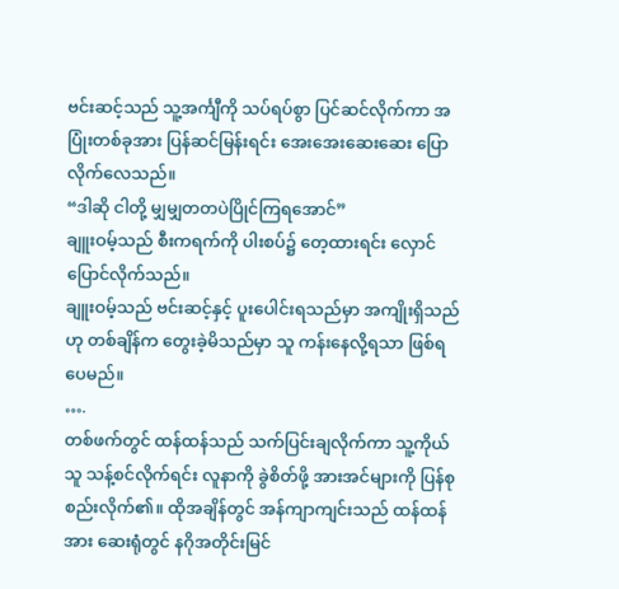ဗင်းဆင့်သည် သူ့အင်္ကျီကို သပ်ရပ်စွာ ပြင်ဆင်လိုက်ကာ အပြုံးတစ်ခုအား ပြန်ဆင်မြန်းရင်း အေးအေးဆေးဆေး ပြောလိုက်လေသည်။
“ဒါဆို ငါတို့ မျှမျှတတပဲပြိုင်ကြရအောင်”
ချူးဝမ့်သည် စီးကရက်ကို ပါးစပ်၌ တေ့ထားရင်း လှောင်ပြောင်လိုက်သည်။
ချူးဝမ့်သည် ဗင်းဆင့်နှင့် ပူးပေါင်းရသည်မှာ အကျိုးရှိသည် ဟု တစ်ချိန်က တွေးခဲ့မိသည်မှာ သူ ကန်းနေလို့ရသာ ဖြစ်ရပေမည်။
….
တစ်ဖက်တွင် ထန်ထန်သည် သက်ပြင်းချလိုက်ကာ သူ့ကိုယ်သူ သန့်စင်လိုက်ရင်း လူနာကို ခွဲစိတ်ဖို့ အားအင်များကို ပြန်စုစည်းလိုက်၏။ ထိုအချိန်တွင် အန်ကျာကျင်းသည် ထန်ထန်အား ဆေးရုံတွင် နဂိုအတိုင်းမြင်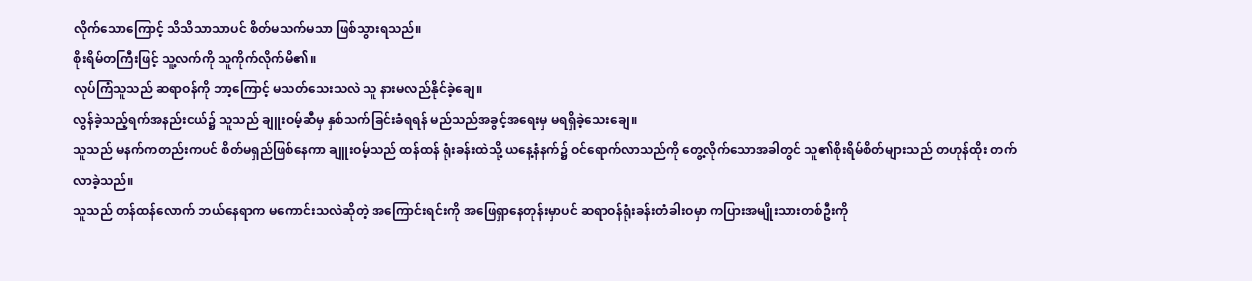လိုက်သောကြောင့် သိသိသာသာပင် စိတ်မသက်မသာ ဖြစ်သွားရသည်။
စိုးရိမ်တကြီးဖြင့် သူ့လက်ကို သူကိုက်လိုက်မိ၏။
လုပ်ကြံသူသည် ဆရာဝန်ကို ဘာ့ကြောင့် မသတ်သေးသလဲ သူ နားမလည်နိုင်ခဲ့ချေ။
လွန်ခဲ့သည့်ရက်အနည်းငယ်၌ သူသည် ချူးဝမ့်ဆီမှ နှစ်သက်ခြင်းခံရရန် မည်သည်အခွင့်အရေးမှ မရရှိခဲ့သေးချေ။
သူသည် မနက်ကတည်းကပင် စိတ်မရှည်ဖြစ်နေကာ ချူးဝမ့်သည် ထန်ထန် ရုံးခန်းထဲသို့ ယနေ့နံနက်၌ ဝင်ရောက်လာသည်ကို တွေ့လိုက်သောအခါတွင် သူ၏စိုးရိမ်စိတ်များသည် တဟုန်ထိုး တက်လာခဲ့သည်။
သူသည် တန်ထန်လောက် ဘယ်နေရာက မကောင်းသလဲဆိုတဲ့ အကြောင်းရင်းကို အဖြေရှာနေတုန်းမှာပင် ဆရာဝန်ရုံးခန်းတံခါးဝမှာ ကပြားအမျိုးသားတစ်ဦးကို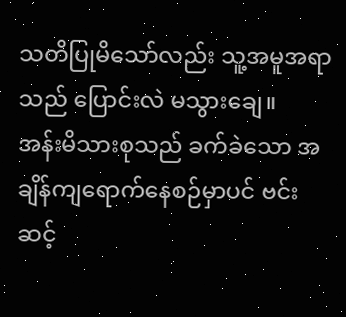သတိပြုမိသော်လည်း သူ့အမူအရာသည် ပြောင်းလဲ မသွားချေ။
အန်းမိသားစုသည် ခက်ခဲသော အချိန်ကျရောက်နေစဉ်မှာပင် ဗင်းဆင့်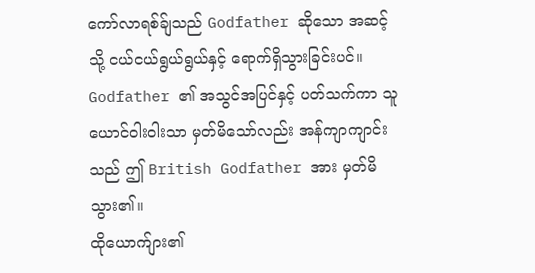ကော်လာရစ်ခ်ျသည် Godfather ဆိုသော အဆင့်သို့ ငယ်ငယ်ရွယ်ရွယ်နှင့် ရောက်ရှိသွားခြင်းပင်။ Godfather ၏ အသွင်အပြင်နှင့် ပတ်သက်ကာ သူ ယောင်ဝါးဝါးသာ မှတ်မိသော်လည်း အန်ကျာကျာင်းသည် ဤ British Godfather အား မှတ်မိသွား၏။
ထိုယောက်ျား၏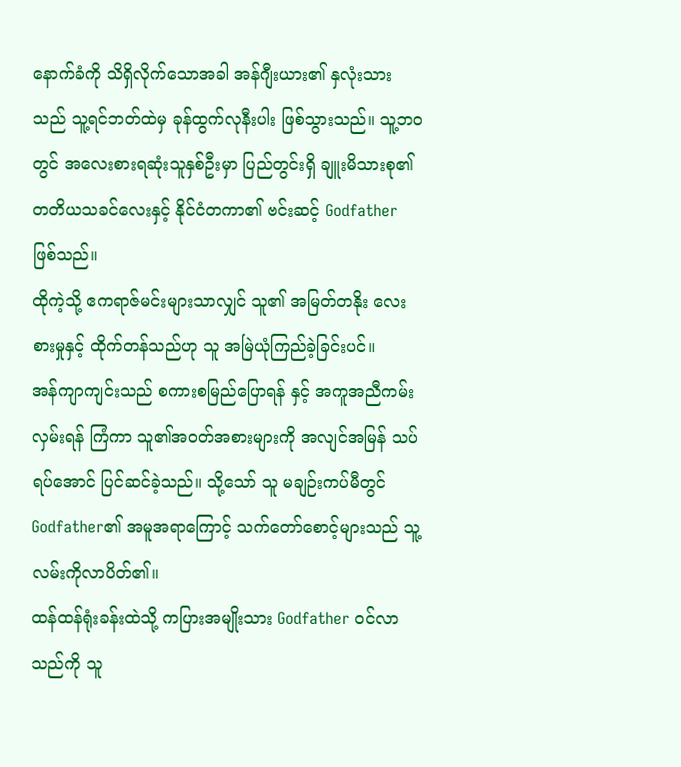နောက်ခံကို သိရှိလိုက်သောအခါ အန်ဂျီးယား၏ နှလုံးသားသည် သူ့ရင်ဘတ်ထဲမှ ခုန်ထွက်လုနီးပါး ဖြစ်သွားသည်။ သူ့ဘ၀တွင် အလေးစားရဆုံးသူနှစ်ဦးမှာ ပြည်တွင်းရှိ ချူးမိသားစု၏ တတိယသခင်လေးနှင့် နိုင်ငံတကာ၏ ဗင်းဆင့် Godfather ဖြစ်သည်။
ထိုကဲ့သို့ ဧကရာဇ်မင်းများသာလျှင် သူ၏ အမြတ်တနိုး လေးစားမှုနှင့် ထိုက်တန်သည်ဟု သူ အမြဲယုံကြည်ခဲ့ခြင်းပင်။
အန်ကျာကျင်းသည် စကားစမြည်ပြောရန် နှင့် အကူအညီကမ်းလှမ်းရန် ကြံကာ သူ၏အဝတ်အစားများကို အလျင်အမြန် သပ်ရပ်အောင် ပြင်ဆင်ခဲ့သည်။ သို့သော် သူ မချဉ်းကပ်မီတွင် Godfather၏ အမူအရာကြောင့် သက်တော်စောင့်များသည် သူ့လမ်းကိုလာပိတ်၏။
ထန်ထန်ရုံးခန်းထဲသို့ ကပြားအမျိုးသား Godfather ဝင်လာသည်ကို သူ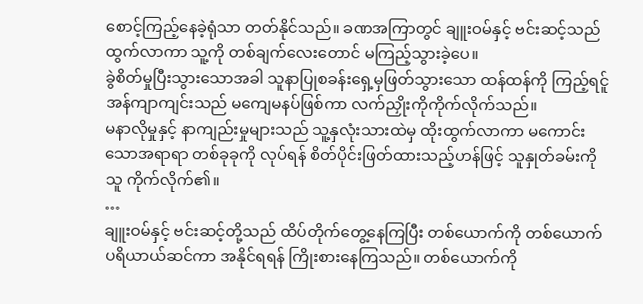စောင့်ကြည့်နေခဲ့ရုံသာ တတ်နိုင်သည်။ ခဏအကြာတွင် ချူးဝမ်နှင့် ဗင်းဆင့်သည် ထွက်လာကာ သူ့ကို တစ်ချက်လေးတောင် မကြည့်သွားခဲ့ပေ။
ခွဲစိတ်မှုပြီးသွားသောအခါ သူနာပြုစခန်းရှေ့မှဖြတ်သွားသော ထန်ထန်ကို ကြည့်ရင်ူ အန်ကျာကျင်းသည် မကျေမနပ်ဖြစ်ကာ လက်ညှိုးကိုကိုက်လိုက်သည်။
မနာလိုမှုနှင့် နာကျည်းမှုများသည် သူ့နှလုံးသားထဲမှ ထိုးထွက်လာကာ မကောင်းသောအရာရာ တစ်ခုခုကို လုပ်ရန် စိတ်ပိုင်းဖြတ်ထားသည့်ဟန်ဖြင့် သူနှုတ်ခမ်းကို သူ ကိုက်လိုက်၏။
…
ချူးဝမ်နှင့် ဗင်းဆင့်တို့သည် ထိပ်တိုက်တွေ့နေကြပြီး တစ်ယောက်ကို တစ်ယောက် ပရိယာယ်ဆင်ကာ အနိုင်ရရန် ကြိုးစားနေကြသည်။ တစ်ယောက်ကို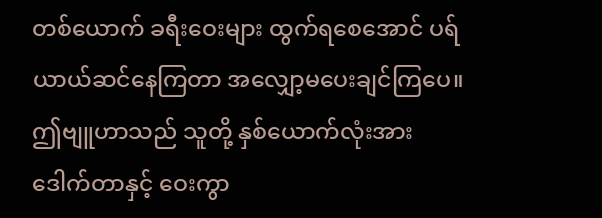တစ်ယောက် ခရီးဝေးများ ထွက်ရစေအောင် ပရ်ယာယ်ဆင်နေကြတာ အလျှော့မပေးချင်ကြပေ။
ဤဗျူဟာသည် သူတို့ နှစ်ယောက်လုံးအား ဒေါက်တာနှင့် ဝေးကွာ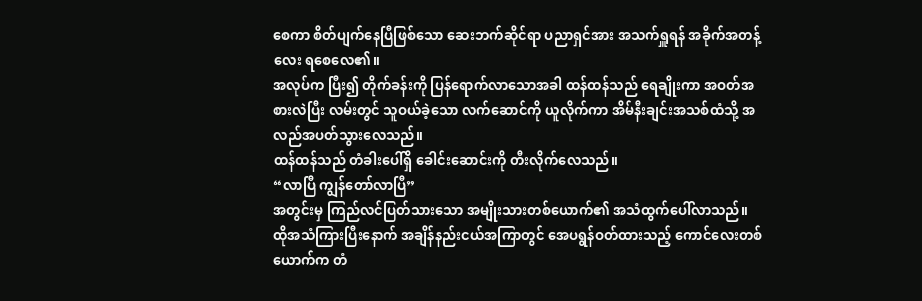စေကာ စိတ်ပျက်နေပြီဖြစ်သော ဆေးဘက်ဆိုင်ရာ ပညာရှင်အား အသက်ရှူရန် အခိုက်အတန့်လေး ရစေလေ၏။
အလုပ်က ပြီး၍ တိုက်ခန်းကို ပြန်ရောက်လာသောအခါ ထန်ထန်သည် ရေချိုးကာ အဝတ်အစားလဲပြီး လမ်းတွင် သူဝယ်ခဲ့သော လက်ဆောင်ကို ယူလိုက်ကာ အိမ်နီးချင်းအသစ်ထံသို့ အလည်အပတ်သွားလေသည်။
ထန်ထန်သည် တံခါးပေါ်ရှိ ခေါင်းဆောင်းကို တီးလိုက်လေသည်။
“လာပြီ ကျွန်တော်လာပြီ”
အတွင်းမှ ကြည်လင်ပြတ်သားသော အမျိုးသားတစ်ယောက်၏ အသံထွက်ပေါ်လာသည်။
ထိုအသံကြားပြီးနောက် အချိန်နည်းငယ်အကြာတွင် အေပရွန်ဝတ်ထားသည့် ကောင်လေးတစ်ယောက်က တံ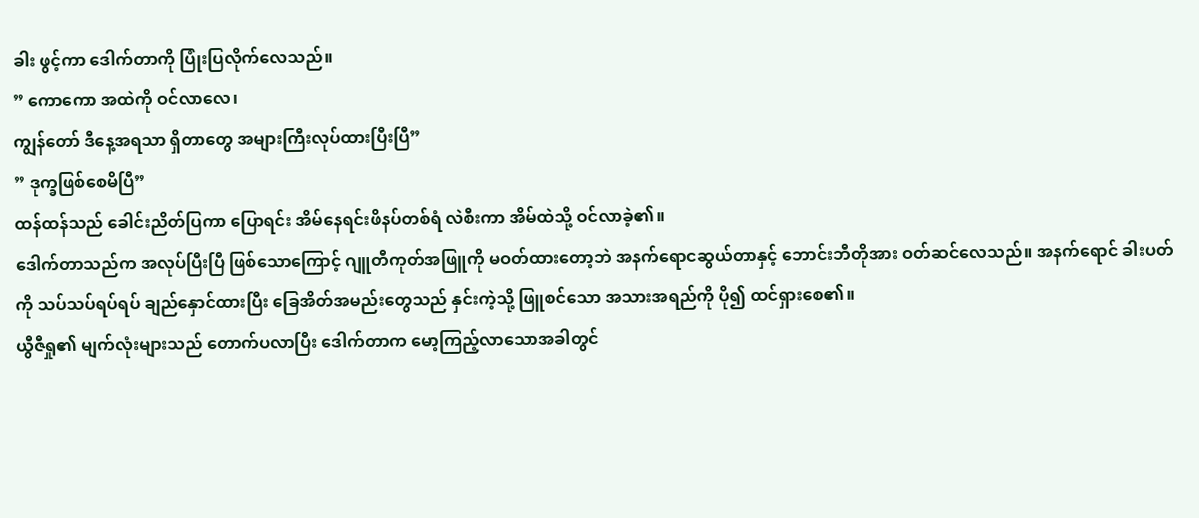ခါး ဖွင့်ကာ ဒေါက်တာကို ပြုံးပြလိုက်လေသည်။
” ကောကော အထဲကို ဝင်လာလေ၊
ကျွန်တော် ဒီနေ့အရသာ ရှိတာတွေ အများကြီးလုပ်ထားပြီးပြီ”
” ဒုက္ခဖြစ်စေမိပြီ”
ထန်ထန်သည် ခေါင်းညိတ်ပြကာ ပြောရင်း အိမ်နေရင်းဖိနပ်တစ်ရံ လဲစီးကာ အိမ်ထဲသို့ ဝင်လာခဲ့၏။
ဒေါက်တာသည်က အလုပ်ပြီးပြီ ဖြစ်သောကြောင့် ဂျူတီကုတ်အဖြူကို မဝတ်ထားတော့ဘဲ အနက်ရောငဆွယ်တာနှင့် ဘောင်းဘီတိုအား ဝတ်ဆင်လေသည်။ အနက်ရောင် ခါးပတ်ကို သပ်သပ်ရပ်ရပ် ချည်နှောင်ထားပြီး ခြေအိတ်အမည်းတွေသည် နှင်းကဲ့သို့ ဖြူစင်သော အသားအရည်ကို ပို၍ ထင်ရှားစေ၏။
ယွီဇီရှု၏ မျက်လုံးများသည် တောက်ပလာပြီး ဒေါက်တာက မော့ကြည့်လာသောအခါတွင်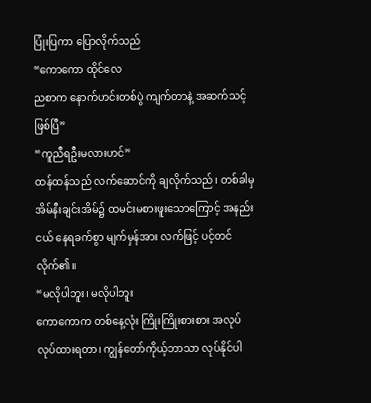ပြုံးပြကာ ပြောလိုက်သည်
“ကောကော ထိုင်လေ
ညစာက နောက်ဟင်းတစ်ပွဲ ကျက်တာနဲ့ အဆက်သင့်ဖြစ်ပြီ”
“ကူညီရဦးမလားဟင်”
ထန်ထန်သည် လက်ဆောင်ကို ချလိုက်သည်၊ တစ်ခါမှ အိမ်နီးချင်းအိမ်၌ ထမင်းမစားဖူးသောကြောင့် အနည်းငယ် နေရခက်စွာ မျက်မှန်အား လက်ဖြင့် ပင့်တင်လိုက်၏။
“မလိုပါဘူး၊ မလိုပါဘူး
ကောကောက တစ်နေ့လုံး ကြိုးကြိုးစားစား အလုပ် လုပ်ထားရတာ၊ ကျွန်တော်ကိုယ့်ဘာသာ လုပ်နိုင်ပါ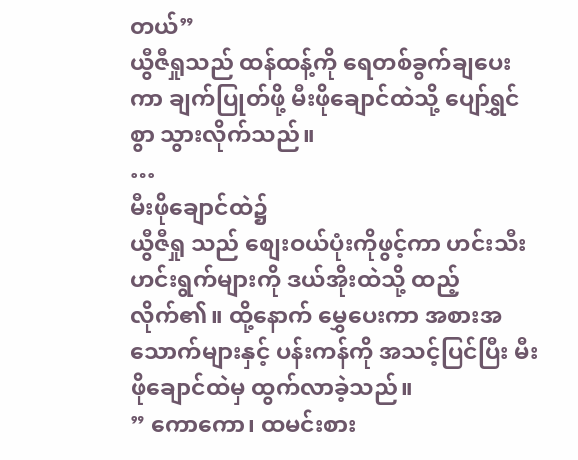တယ်”
ယွီဇီရှုသည် ထန်ထန့်ကို ရေတစ်ခွက်ချပေးကာ ချက်ပြုတ်ဖို့ မီးဖိုချောင်ထဲသို့ ပျော်ရွှင်စွာ သွားလိုက်သည်။
…
မီးဖိုချောင်ထဲ၌
ယွီဇီရှု သည် စျေးဝယ်ပုံးကိုဖွင့်ကာ ဟင်းသီးဟင်းရွက်များကို ဒယ်အိုးထဲသို့ ထည့်လိုက်၏။ ထို့နောက် မွှေပေးကာ အစားအသောက်များနှင့် ပန်းကန်ကို အသင့်ပြင်ပြီး မီးဖိုချောင်ထဲမှ ထွက်လာခဲ့သည်။
” ကောကော၊ ထမင်းစား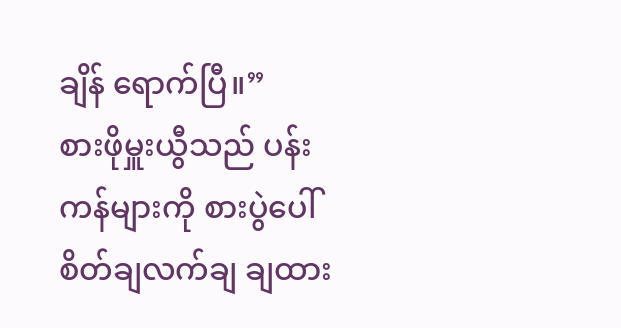ချိန် ရောက်ပြီ။”
စားဖိုမှူးယွီသည် ပန်းကန်များကို စားပွဲပေါ် စိတ်ချလက်ချ ချထား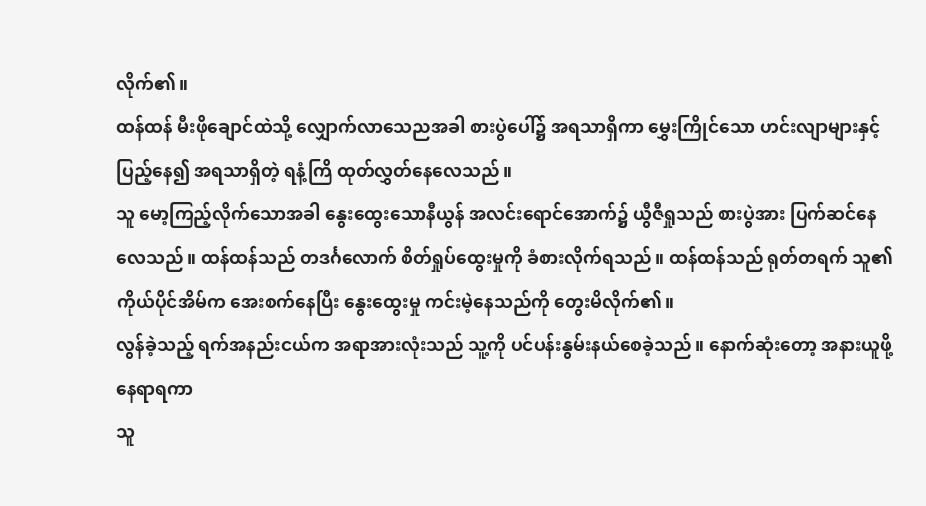လိုက်၏။
ထန်ထန် မီးဖိုချောင်ထဲသို့ လျှောက်လာသေညအခါ စားပွဲပေါ်၌ အရသာရှိကာ မွှေးကြိုင်သော ဟင်းလျာများနှင့် ပြည့်နေ၍ အရသာရှိတဲ့ ရနံ့ကြိ ထုတ်လွှတ်နေလေသည်။
သူ မော့ကြည့်လိုက်သောအခါ နွေးထွေးသောနီယွန် အလင်းရောင်အောက်၌ ယွီဇီရှုသည် စားပွဲအား ပြက်ဆင်နေလေသည်။ ထန်ထန်သည် တဒင်္ဂလောက် စိတ်ရှုပ်ထွေးမှုကို ခံစားလိုက်ရသည်။ ထန်ထန်သည် ရုတ်တရက် သူ၏ ကိုယ်ပိုင်အိမ်က အေးစက်နေပြီး နွေးထွေးမှု ကင်းမဲ့နေသည်ကို တွေးမိလိုက်၏။
လွန်ခဲ့သည့် ရက်အနည်းငယ်က အရာအားလုံးသည် သူ့ကို ပင်ပန်းနွမ်းနယ်စေခဲ့သည်။ နောက်ဆုံးတော့ အနားယူဖို့ နေရာရကာ
သူ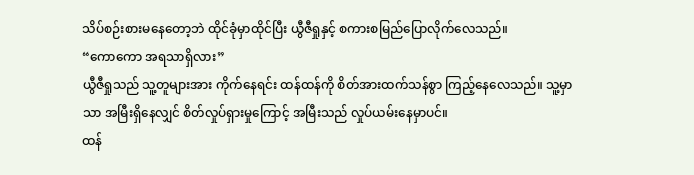သိပ်စဉ်းစားမနေတော့ဘဲ ထိုင်ခုံမှာထိုင်ပြီး ယွီဇီရှုနှင့် စကားစမြည်ပြောလိုက်လေသည်။
“ကောကော အရသာရှိလား”
ယွီဇီရှုသည် သူ့တူများအား ကိုက်နေရင်း ထန်ထန်ကို စိတ်အားထက်သန်စွာ ကြည့်နေလေသည်။ သူ့မှာသာ အမြီးရှိနေလျှင် စိတ်လှုပ်ရှားမှုကြောင့် အမြီးသည် လှုပ်ယမ်းနေမှာပင်။
ထန်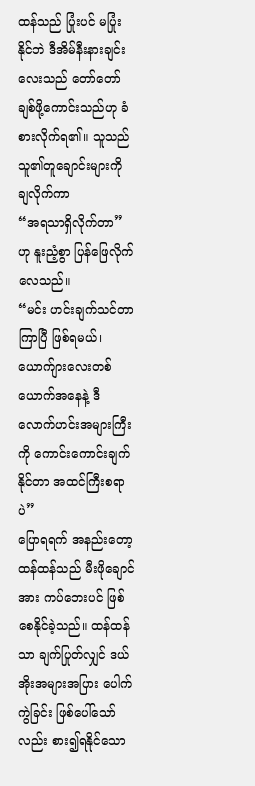ထန်သည် ပြုံးပင် မပြုံးနိုင်ဘဲ ဒီအိမ်နီးနားချင်းလေးသည် တော်တော်ချစ်ဖို့ကောင်းသည်ဟု ခံစားလိုက်ရ၏။ သူသည် သူ၏တူချောင်းများကို ချလိုက်ကာ
“အရသာရှိလိုက်တာ” ဟု နူးညံ့စွာ ပြန်ဖြေလိုက်လေသည်။
“မင်း ဟင်းချက်သင်တာ ကြာပြီ ဖြစ်ရမယ်၊ ယောက်ျားလေးတစ်ယောက်အနေနဲ့ ဒီလောက်ဟင်းအများကြီးကို ကောင်းကောင်းချက်နိုင်တာ အထင်ကြီးစရာပဲ”
ပြောရရက် အနည်းတော့ ထန်ထန်သည် မီးဖိုချောင်အား ကပ်ဘေးပင် ဖြစ်စေနိုင်ခဲ့သည်။ ထန်ထန်သာ ချက်ပြုတ်လျှင် ဒယ်အိုးအများအပြား ပေါက်ကွဲခြင်း ဖြစ်ပေါ်သော်လည်း စား၍ရနိုင်သော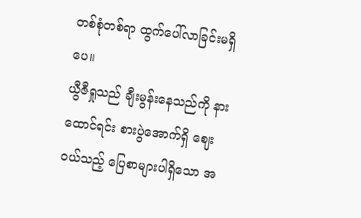တစ်စုံတစ်ရာ ထွက်ပေါ်လာခြင်းမရှိပေ။
ယွီဇီရှုသည် ချီးမွန်းနေသည်ကို နားထောင်ရင်း စားပွဲအောက်ရှိ ဈေးဝယ်သည့် ပြေစာများပါရှိသော အ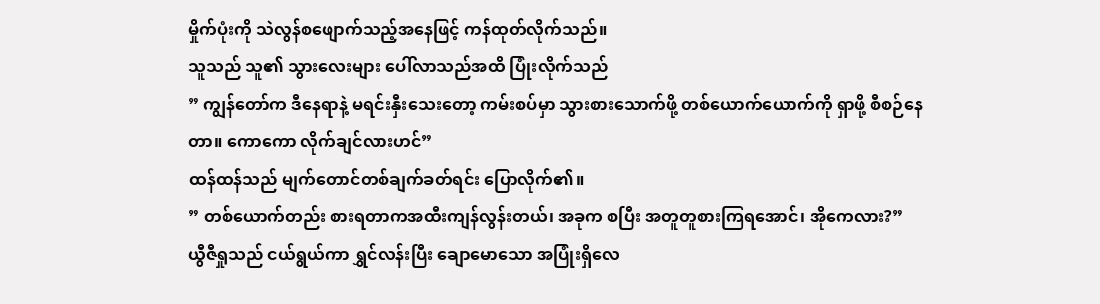မှိုက်ပုံးကို သဲလွန်စဖျောက်သည့်အနေဖြင့် ကန်ထုတ်လိုက်သည်။
သူသည် သူ၏ သွားလေးများ ပေါ်လာသည်အထိ ပြုံးလိုက်သည်
” ကျွန်တော်က ဒီနေရာနဲ့ မရင်းနှီးသေးတော့ ကမ်းစပ်မှာ သွားစားသောက်ဖို့ တစ်ယောက်ယောက်ကို ရှာဖို့ စီစဉ်နေတာ။ ကောကော လိုက်ချင်လားဟင်”
ထန်ထန်သည် မျက်တောင်တစ်ချက်ခတ်ရင်း ပြောလိုက်၏။
” တစ်ယောက်တည်း စားရတာကအထီးကျန်လွန်းတယ်၊ အခုက စပြီး အတူတူစားကြရအောင်၊ အိုကေလား?”
ယွီဇီရှုသည် ငယ်ရွယ်ကာ ရွှင်လန်းပြီး ချောမောသော အပြုံးရှိလေ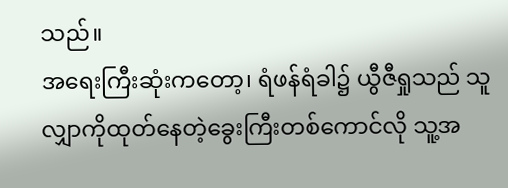သည်။
အရေးကြီးဆုံးကတော့၊ ရံဖန်ရံခါ၌ ယွီဇီရှုသည် သူလျှာကိုထုတ်နေတဲ့ခွေးကြီးတစ်ကောင်လို သူ့အ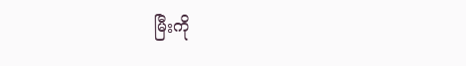မြီးကို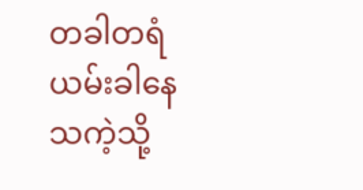တခါတရံ ယမ်းခါနေသကဲ့သို့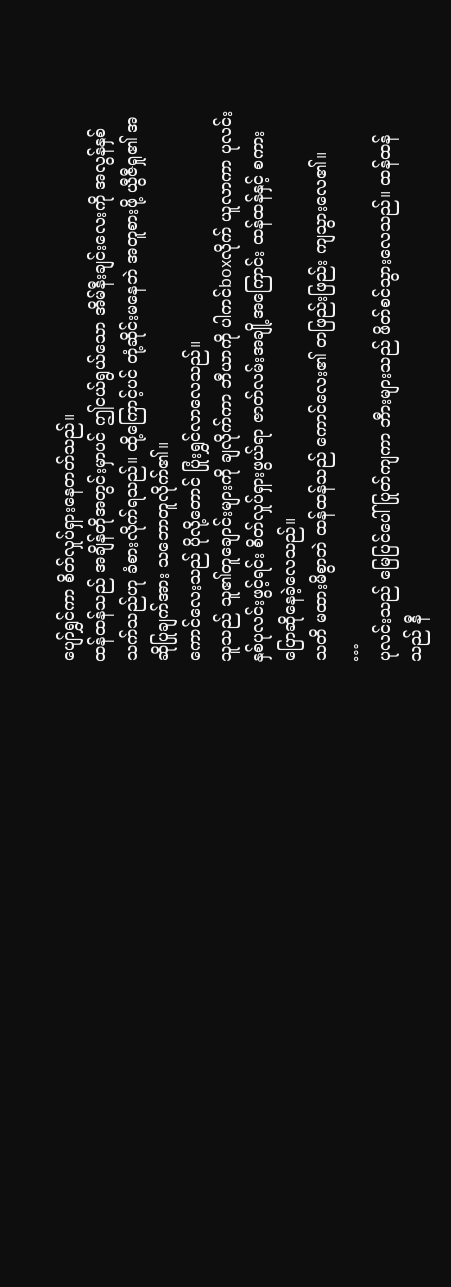ပျော်ရွှင်ကာ စိတ်လှုပ်ရှားနေတတ်သည်။
ထန်ထန်သည် အချိန်တိုအတွင်းမှာပင် ဤငယ်ရွယ်သော အိမ်နီးချင်းလေးကို အလွန်နှစ်သက်သည်ဟု ခံစားလိုက်ရသည်။ ထို့ကြောင့်ပင် တုံ့ဆိုင်းမနေဘဲ အတူစားဖို့ ယွီဇီရှု၏ အဆိုပြုချက်အား သဘောတူလိုက်၏။
ကောင်လေးသည် ပိုလို့တောင် ပြုံးရွှင်လာလေသည်။
သူသည် သူ၏တူချောင်းများကို ချလိုက်ကာ ဘီယာကို ပါကင်boxလိုက် ယူလာကာ ပုလင်းနှစ်ပုလင်းဖွင့်ရင်း စိတ်လှုပ်ရှားဖွယ်ရာ ဇာတ်လမ်းအချို့အကြောင်း ထန်ထန်နှင့် စကားပြောဆိုနေခဲ့လေသည်။
သတိ မထားမိစွာဘဲ ထန်ထန်သည် ကောင်လေး၏ တဖြည်းဖြည်း ကျသွားလေ၏။
…
ပုလင်းသည် မြေပြင်ပေါ် ပြုတ်ကျကာ ဘီားများသည် ဖိတ်စင်သွားလေသည်။ ထန်ထန်သည် နီ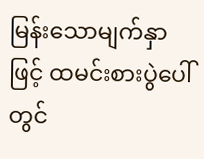မြန်းသောမျက်နှာဖြင့် ထမင်းစားပွဲပေါ်တွင်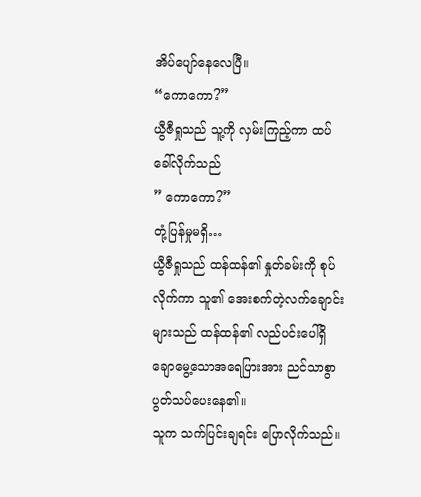အိပ်ပျော်နေလေပြီ။
“ကောကော?”
ယွီဇီရှုသည် သူ့ကို လှမ်းကြည့်ကာ ထပ်ခေါ်လိုက်သည်
” ကောကော?”
တုံ့ပြန်မှုမရှိ…
ယွီဇီရှုသည် ထန်ထန်၏ နှုတ်ခမ်းကို စုပ်လိုက်ကာ သူ၏ အေးစက်တဲ့လက်ချောင်းများသည် ထန်ထန်၏ လည်ပင်းပေါ်ရှိ ချောမွေ့သောအရေပြားအား ညင်သာစွာ ပွတ်သပ်ပေးနေ၏။
သူက သက်ပြင်းချရင်း ပြောလိုက်သည်။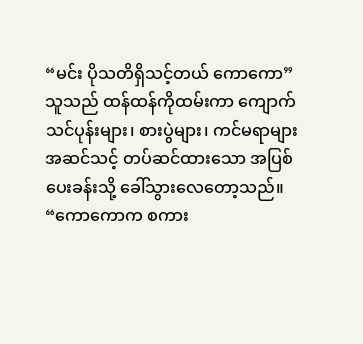“မင်း ပိုသတိရှိသင့်တယ် ကောကော”
သူသည် ထန်ထန်ကိုထမ်းကာ ကျောက်သင်ပုန်းများ၊ စားပွဲများ၊ ကင်မရာများ အဆင်သင့် တပ်ဆင်ထားသော အပြစ်ပေးခန်းသို့ ခေါ်သွားလေတော့သည်။
“ကောကောက စကား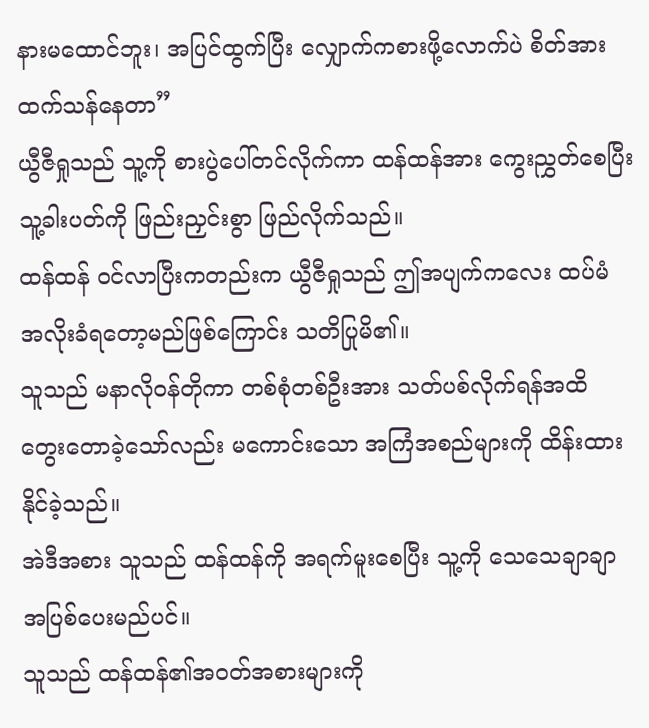နားမထောင်ဘူး၊ အပြင်ထွက်ပြီး လျှောက်ကစားဖို့လောက်ပဲ စိတ်အားထက်သန်နေတာ”
ယွီဇီရှုသည် သူ့ကို စားပွဲပေါ်တင်လိုက်ကာ ထန်ထန်အား ကွေးညွှတ်စေပြီး သူ့ခါးပတ်ကို ဖြည်းညှင်းစွာ ဖြည်လိုက်သည်။
ထန်ထန် ဝင်လာပြီးကတည်းက ယွီဇီရှုသည် ဤအပျက်ကလေး ထပ်မံ အလိုးခံရတော့မည်ဖြစ်ကြောင်း သတိပြုမိ၏။
သူသည် မနာလိုဝန်တိုကာ တစ်စုံတစ်ဦးအား သတ်ပစ်လိုက်ရန်အထိ တွေးတောခဲ့သော်လည်း မကောင်းသော အကြံအစည်များကို ထိန်းထားနိုင်ခဲ့သည်။
အဲဒီအစား သူသည် ထန်ထန်ကို အရက်မူးစေပြီး သူ့ကို သေသေချာချာ အပြစ်ပေးမည်ပင်။
သူသည် ထန်ထန်၏အဝတ်အစားများကို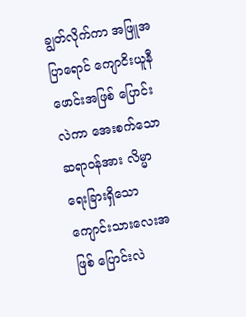ချွတ်လိုက်ကာ အဖြူအပြာရောင် ကျောငိးယူနီဖောင်းအဖြစ် ပြောင်းလဲကာ အေးစက်သော ဆရာဝန်အား လိမ္မာရေးခြားရှိသော ကျောင်းသားလေးအဖြစ် ပြောင်းလဲ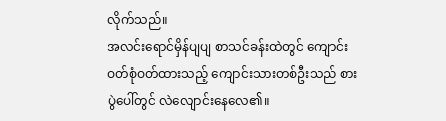လိုက်သည်။
အလင်းရောင်မှိန်ပျပျ စာသင်ခန်းထဲတွင် ကျောင်းဝတ်စုံဝတ်ထားသည့် ကျောင်းသားတစ်ဦးသည် စားပွဲပေါ်တွင် လဲလျောင်းနေလေ၏။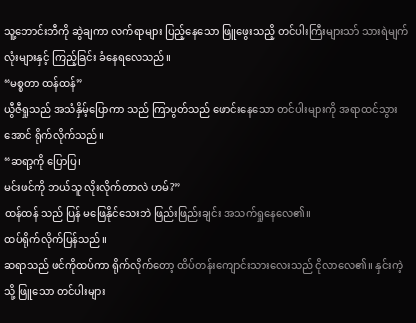သူ့ဘောင်းဘီကို ဆွဲချကာ လက်ရာများ ပြည့်နေသော ဖြူဖွေးသညိ့ တင်ပါးကြီးများသာ် သားရဲမျက်လုံးများနှင့် ကြည့်ခြင်း ခံနေရလေသည်။
“မစ္စတာ ထန်ထန်”
ယွီဇီရှုသည် အသံနှိမ့်ပြောကာ သည် ကြာပွတ်သည် ဖောင်းနေသော တင်ပါးများကို အရာထင်သွားအောင် ရိုက်လိုက်သည်။
“ဆရာ့ကို ပြောပြ၊
မင်းဖင်ကို ဘယ်သူ လိုးလိုက်တာလဲ ဟမ်?”
ထန်ထန် သည် ပြန် မဖြေနိုင်သေးဘဲ ဖြည်းဖြည်းချင်း အသက်ရှုနေလေ၏။
ထပ်ရိုက်လိုက်ပြန်သည်။
ဆရာသည် ဖင်ကိုထပ်ကာ ရိုက်လိုက်တော့ ထိပ်တန်းကျောင်းသားလေးသည် ငိုလာလေ၏။ နှင်းကဲ့သို့ ဖြူသော တင်ပါးများ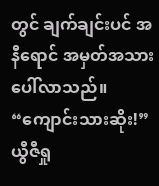တွင် ချက်ချင်းပင် အနီရောင် အမှတ်အသား ပေါ်လာသည်။
“ကျောင်းသားဆိုး!”
ယွီဇီရှု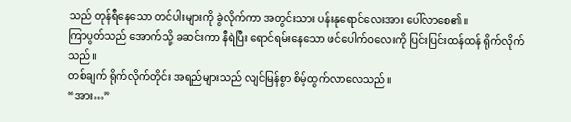သည် တုန်ရီနေသော တင်ပါးများကို ခွဲလိုက်ကာ အတွင်းသား ပန်းနုရောင်လေးအား ပေါ်လာစေ၏။
ကြာပွတ်သည် အောက်သို့ ခဆင်းကာ နီရဲပြီး ရောင်ရမ်းနေသော ဖင်ပေါက်ဝလေးကို ပြင်းပြင်းထန်ထန် ရိုက်လိုက်သည်။
တစ်ချက် ရိုက်လိုက်တိုင်း အရည်များသည် လျင်မြန်စွာ စိမ့်ထွက်လာလေသည်။
“အား…”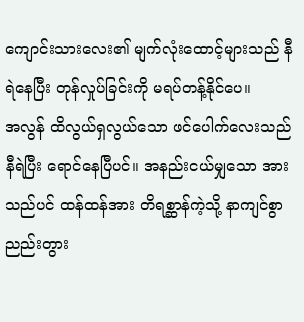ကျောင်းသားလေး၏ မျက်လုံးထောင့်များသည် နီရဲနေပြီး တုန်လှုပ်ခြင်းကို မရပ်တန့်နိုင်ပေ။
အလွန် ထိလွယ်ရှလွယ်သော ဖင်ပေါက်လေးသည် နီရဲပြီး ရောင်နေပြီပင်။ အနည်းငယ်မျှသော အားသည်ပင် ထန်ထန်အား တိရစ္ဆာန်ကဲ့သို့ နာကျင်စွာ ညည်းတွား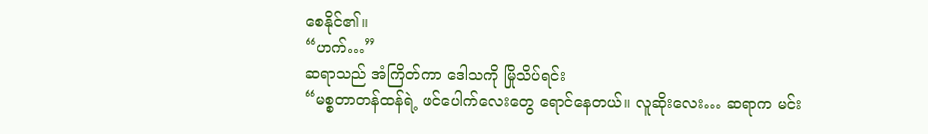စေနိုင်၏။
“ဟက်…”
ဆရာသည် အံကြိတ်ကာ ဒေါသကို မြိုသိပ်ရင်း
“မစ္စတာတန်ထန်ရဲ့ ဖင်ပေါက်လေးတွေ ရောင်နေတယ်။ လူဆိုးလေး… ဆရာက မင်း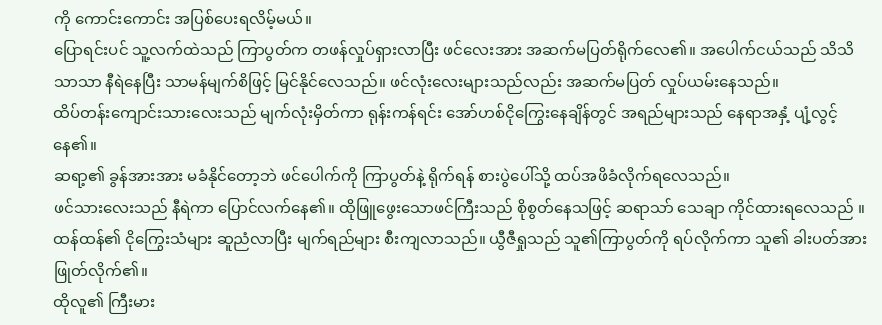ကို ကောင်းကောင်း အပြစ်ပေးရလိမ့်မယ်။
ပြောရင်းပင် သူ့လက်ထဲသည် ကြာပွတ်က တဖန်လှုပ်ရှားလာပြီး ဖင်လေးအား အဆက်မပြတ်ရိုက်လေ၏။ အပေါက်ငယ်သည် သိသိသာသာ နီရဲနေပြီး သာမန်မျက်စိဖြင့် မြင်နိုင်လေသည်။ ဖင်လုံးလေးများသည်လည်း အဆက်မပြတ် လှုပ်ယမ်းနေသည်။
ထိပ်တန်းကျောင်းသားလေးသည် မျက်လုံးမှိတ်ကာ ရုန်းကန်ရင်း အော်ဟစ်ငိုကြွေးနေချိန်တွင် အရည်များသည် နေရာအနှံ့ ပျံ့လွင့်နေ၏။
ဆရာ့၏ ခွန်အားအား မခံနိုင်တော့ဘဲ ဖင်ပေါက်ကို ကြာပွတ်နဲ့ ရိုက်ရန် စားပွဲပေါ်သို့ ထပ်အဖိခံလိုက်ရလေသည်။
ဖင်သားလေးသည် နီရဲကာ ပြောင်လက်နေ၏။ ထိုဖြူဖွေးသောဖင်ကြီးသည် စိုစွတ်နေသဖြင့် ဆရာသာ် သေချာ ကိုင်ထားရလေသည် ။
ထန်ထန်၏ ငိုကြွေးသံများ ဆူညံလာပြီး မျက်ရည်များ စီးကျလာသည်။ ယွီဇီရှုသည် သူ၏ကြာပွတ်ကို ရပ်လိုက်ကာ သူ၏ ခါးပတ်အား ဖြုတ်လိုက်၏။
ထိုလူ၏ ကြီးမား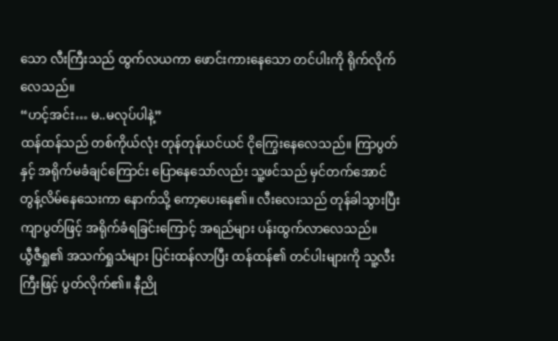သော လီးကြီးသည် ထွက်လယကာ ဖောင်းကားနေသော တင်ပါးကို ရိုက်လိုက်လေသည်။
“ဟင့်အင်း… မ..မလုပ်ပါနဲ့”
ထန်ထန်သည် တစ်ကိုယ်လုံး တုန်တုန်ယင်ယင် ငိုကြွေးနေလေသည်။ ကြာပွတ်နှင့် အရိုက်မခံချင်ကြောင်း ပြောနေသော်လည်း သူ့ဖင်သည် မှင်တက်အောင် တွန့်လိမ်နေသေးကာ နောက်သို့ ကော့ပေးနေ၏။ လီးလေးသည် တုန်ခါသွားပြီး ကျာပွတ်ဖြင့် အရိုက်ခံရခြင်းကြောင့် အရည်များ ပန်းထွက်လာလေသည်။
ယွီဇီရှု၏ အသက်ရှုသံများ ပြင်းထန်လာပြီး ထန်ထန်၏ တင်ပါးများကို သူ့လီးကြီးဖြင့် ပွတ်လိုက်၏။ နီညို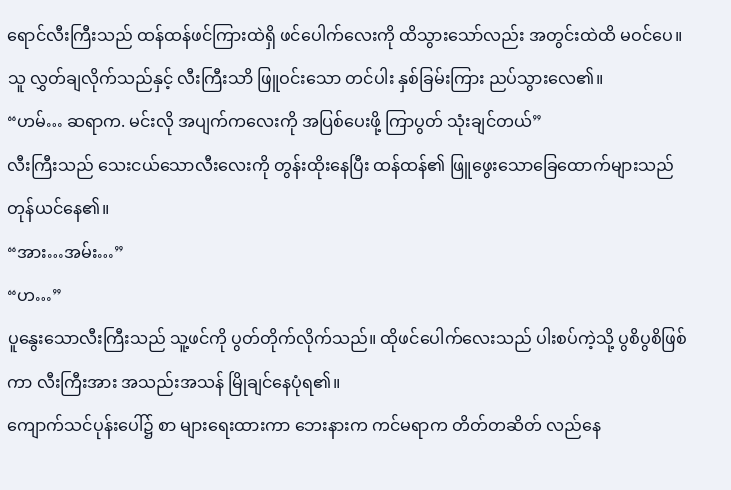ရောင်လီးကြီးသည် ထန်ထန်ဖင်ကြားထဲရှိ ဖင်ပေါက်လေးကို ထိသွားသော်လည်း အတွင်းထဲထိ မဝင်ပေ။ သူ လွှတ်ချလိုက်သည်နှင့် လီးကြီးသာိ ဖြူဝင်းသော တင်ပါး နှစ်ခြမ်းကြား ညပ်သွားလေ၏။
“ဟမ်… ဆရာက. မင်းလို အပျက်ကလေးကို အပြစ်ပေးဖို့ ကြာပွတ် သုံးချင်တယ်”
လီးကြီးသည် သေးငယ်သောလီးလေးကို တွန်းထိုးနေပြီး ထန်ထန်၏ ဖြူဖွေးသောခြေထောက်များသည် တုန်ယင်နေ၏။
“အား…အမ်း…”
“ဟ…”
ပူနွေးသောလီးကြီးသည် သူ့ဖင်ကို ပွတ်တိုက်လိုက်သည်။ ထိုဖင်ပေါက်လေးသည် ပါးစပ်ကဲ့သို့ ပွစိပွစိဖြစ်ကာ လီးကြီးအား အသည်းအသန် မြိုချင်နေပုံရ၏။
ကျောက်သင်ပုန်းပေါ်၌ စာ များရေးထားကာ ဘေးနားက ကင်မရာက တိတ်တဆိတ် လည်နေ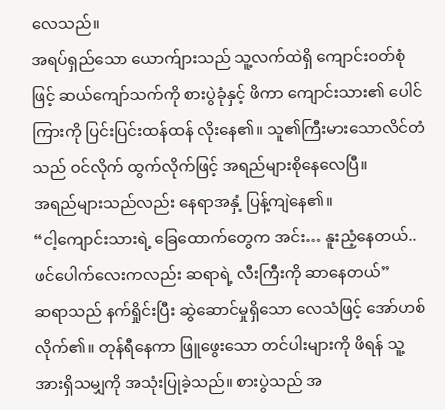လေသည်။
အရပ်ရှည်သော ယောက်ျားသည် သူ့လက်ထဲရှိ ကျောင်းဝတ်စုံဖြင့် ဆယ်ကျော်သက်ကို စားပွဲခုံနှင့် ဖိကာ ကျောင်းသား၏ ပေါင်ကြားကို ပြင်းပြင်းထန်ထန် လိုးနေ၏။ သူ၏ကြီးမားသောလိင်တံသည် ဝင်လိုက် ထွက်လိုက်ဖြင့် အရည်များစိုနေလေပြီ။
အရည်များသည်လည်း နေရာအနှံ့ ပြန့်ကျဲနေ၏။
“ငါ့ကျောင်းသားရဲ့ ခြေထောက်တွေက အင်း… နူးညံ့နေတယ်.. ဖင်ပေါက်လေးကလည်း ဆရာရဲ့ လီးကြီးကို ဆာနေတယ်”
ဆရာသည် နက်ရှိုင်းပြီး ဆွဲဆောင်မှုရှိသော လေသံဖြင့် အော်ဟစ်လိုက်၏။ တုန်ရီနေကာ ဖြူဖွေးသော တင်ပါးများကို ဖိရန် သူ့အားရှိသမျှကို အသုံးပြုခဲ့သည်။ စားပွဲသည် အ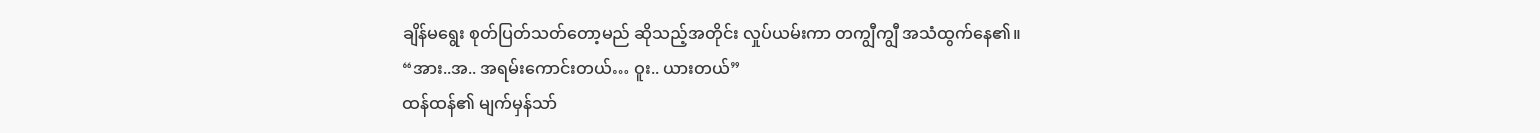ချိန်မရွေး စုတ်ပြတ်သတ်တော့မည် ဆိုသည့်အတိုင်း လှုပ်ယမ်းကာ တကျွီကျွီ အသံထွက်နေ၏။
“အား..အ.. အရမ်းကောင်းတယ်… ဝူး.. ယားတယ်”
ထန်ထန်၏ မျက်မှန်သာ်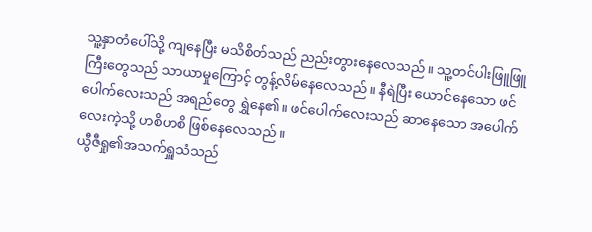သူ့နှာတံပေါ်သို့ ကျနေပြီး မသိစိတ်သည် ညည်းတွားနေလေသည်။ သူ့တင်ပါးဖြူဖြူကြီးတွေသည် သာယာမှုကြောင့် တွန့်လိမ်နေလေသည်။ နီရဲပြီး ယောင်နေသော ဖင်ပေါက်လေးသည် အရည်တွေ ရွှဲနေ၏။ ဖင်ပေါက်လေးသည် ဆာနေသော အပေါက်လေးကဲ့သို့ ဟစိဟစိ ဖြစ်နေလေသည်။
ယွီဇီရှု၏အသက်ရှူသံသည်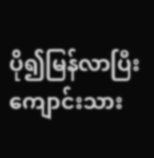ပို၍မြန်လာပြီး ကျောင်းသား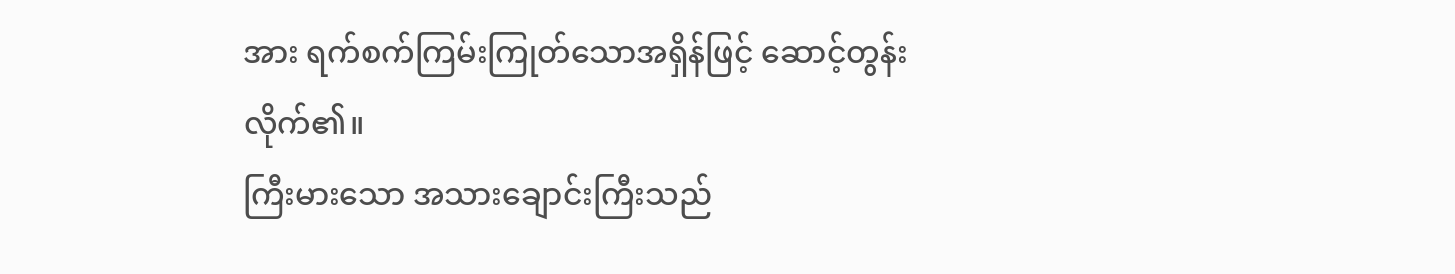အား ရက်စက်ကြမ်းကြုတ်သောအရှိန်ဖြင့် ဆောင့်တွန်းလိုက်၏။
ကြီးမားသော အသားချောင်းကြီးသည်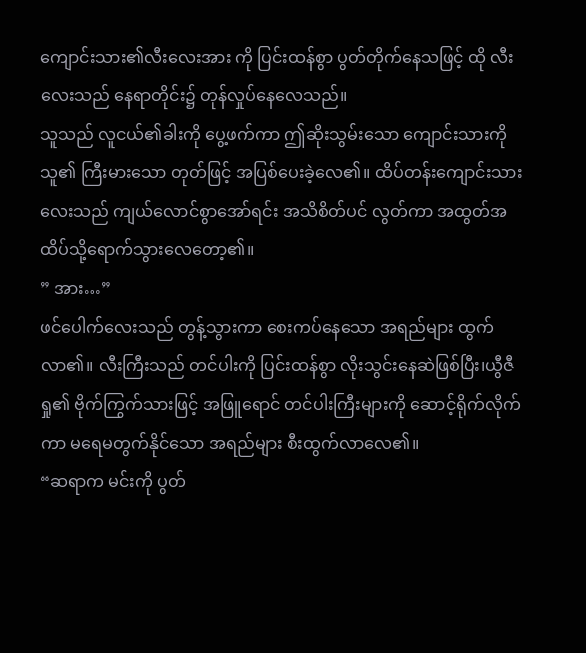ကျောင်းသား၏လီးလေးအား ကို ပြင်းထန်စွာ ပွတ်တိုက်နေသဖြင့် ထို လီးလေးသည် နေရာတိုင်း၌ တုန်လှုပ်နေလေသည်။
သူသည် လူငယ်၏ခါးကို ပွေ့ဖက်ကာ ဤဆိုးသွမ်းသော ကျောင်းသားကို သူ၏ ကြီးမားသော တုတ်ဖြင့် အပြစ်ပေးခဲ့လေ၏။ ထိပ်တန်းကျောင်းသားလေးသည် ကျယ်လောင်စွာအော်ရင်း အသိစိတ်ပင် လွတ်ကာ အထွတ်အထိပ်သို့ရောက်သွားလေတော့၏။
” အား…”
ဖင်ပေါက်လေးသည် တွန့်သွားကာ စေးကပ်နေသော အရည်များ ထွက်လာ၏။ လီးကြီးသည် တင်ပါးကို ပြင်းထန်စွာ လိုးသွင်းနေဆဲဖြစ်ပြီး၊ယွီဇီရှု၏ ဗိုက်ကြွက်သားဖြင့် အဖြူရောင် တင်ပါးကြီးများကို ဆောင့်ရိုက်လိုက်ကာ မရေမတွက်နိုင်သော အရည်များ စီးထွက်လာလေ၏။
“ဆရာက မင်းကို ပွတ်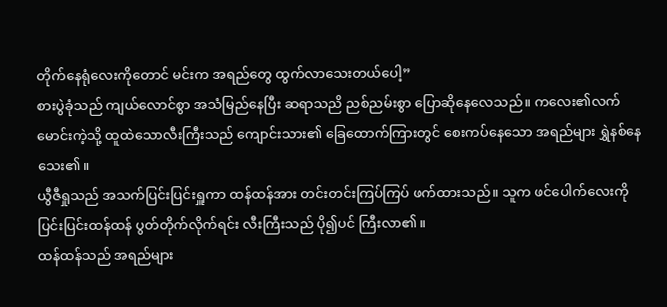တိုက်နေရုံလေးကိုတောင် မင်းက အရည်တွေ ထွက်လာသေးတယ်ပေါ့”
စားပွဲခုံသည် ကျယ်လောင်စွာ အသံမြည်နေပြီး ဆရာသညိ ညစ်ညမ်းစွာ ပြောဆိုနေလေသည်။ ကလေး၏လက်မောင်းကဲ့သို့ ထူထဲသောလီးကြီးသည် ကျောင်းသား၏ ခြေထောက်ကြားတွင် စေးကပ်နေသော အရည်များ ရွှဲနစ်နေသေး၏။
ယွီဇီရှုသည် အသက်ပြင်းပြင်းရှူကာ ထန်ထန်အား တင်းတင်းကြပ်ကြပ် ဖက်ထားသည်။ သူက ဖင်ပေါက်လေးကို ပြင်းပြင်းထန်ထန် ပွတ်တိုက်လိုက်ရင်း လီးကြီးသည် ပို၍ပင် ကြီးလာ၏။
ထန်ထန်သည် အရည်များ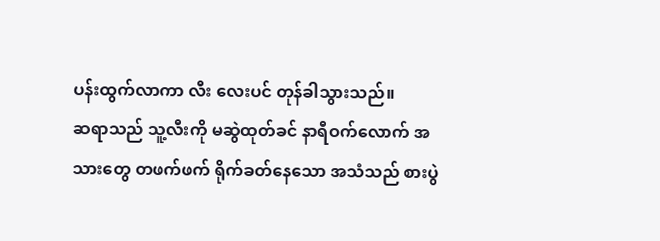ပန်းထွက်လာကာ လီး လေးပင် တုန်ခါသွားသည်။
ဆရာသည် သူ့လီးကို မဆွဲထုတ်ခင် နာရီဝက်လောက် အသားတွေ တဖက်ဖက် ရိုက်ခတ်နေသော အသံသည် စားပွဲ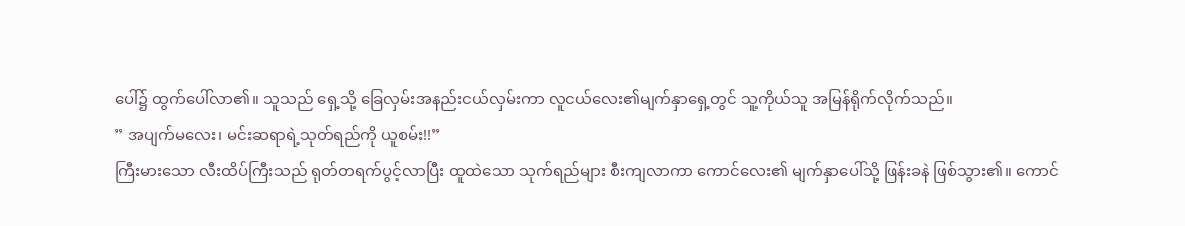ပေါ်၌ ထွက်ပေါ်လာ၏။ သူသည် ရှေ့သို့ ခြေလှမ်းအနည်းငယ်လှမ်းကာ လူငယ်လေး၏မျက်နှာရှေ့တွင် သူ့ကိုယ်သူ အမြန်ရိုက်လိုက်သည်။
” အပျက်မလေး၊ မင်းဆရာရဲ့သုတ်ရည်ကို ယူစမ်း!!”
ကြီးမားသော လီးထိပ်ကြီးသည် ရုတ်တရက်ပွင့်လာပြီး ထူထဲသော သုက်ရည်များ စီးကျလာကာ ကောင်လေး၏ မျက်နှာပေါ်သို့ ဖြန်းခနဲ ဖြစ်သွား၏။ ကောင်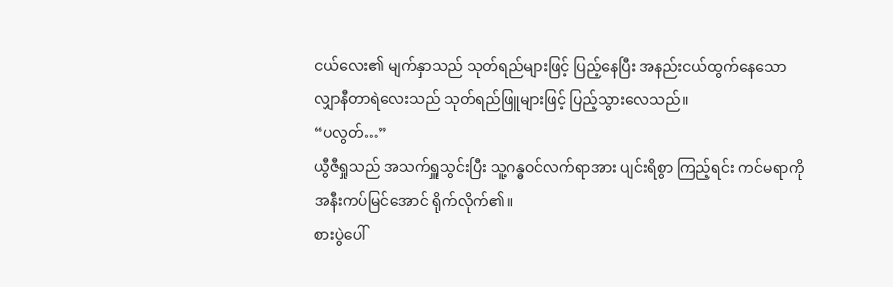ငယ်လေး၏ မျက်နှာသည် သုတ်ရည်များဖြင့် ပြည့်နေပြီး အနည်းငယ်ထွက်နေသော လျှာနီတာရဲလေးသည် သုတ်ရည်ဖြူများဖြင့် ပြည့်သွားလေသည်။
“ပလွတ်…”
ယွီဇီရှုသည် အသက်ရှူသွင်းပြီး သူ့ဂန္ဓဝင်လက်ရာအား ပျင်းရိစွာ ကြည့်ရင်း ကင်မရာကို အနီးကပ်မြင်အောင် ရိုက်လိုက်၏။
စားပွဲပေါ်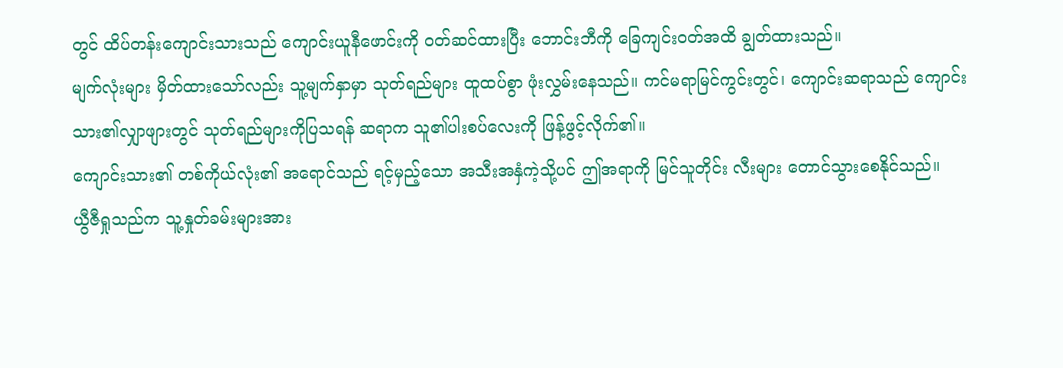တွင် ထိပ်တန်းကျောင်းသားသည် ကျောင်းယူနီဖောင်းကို ၀တ်ဆင်ထားပြီး ဘောင်းဘီကို ခြေကျင်းဝတ်အထိ ချွတ်ထားသည်။
မျက်လုံးများ မှိတ်ထားသော်လည်း သူ့မျက်နှာမှာ သုတ်ရည်များ ထူထပ်စွာ ဖုံးလွှမ်းနေသည်။ ကင်မရာမြင်ကွင်းတွင်၊ ကျောင်းဆရာသည် ကျောင်းသား၏လျှာဖျားတွင် သုတ်ရည်များကိုပြသရန် ဆရာက သူ၏ပါးစပ်လေးကို ဖြန့်ဖွင့်လိုက်၏။
ကျောင်းသား၏ တစ်ကိုယ်လုံး၏ အရောင်သည် ရင့်မှည့်သော အသီးအနှံကဲ့သို့ပင် ဤအရာကို မြင်သူတိုင်း လီးများ တောင်သွားစေနိုင်သည်။
ယွီဇီရှုသည်က သူ့နှုတ်ခမ်းများအား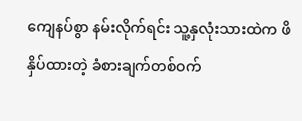ကျေနပ်စွာ နမ်းလိုက်ရင်း သူ့နှလုံးသားထဲက ဖိနှိပ်ထားတဲ့ ခံစားချက်တစ်ဝက်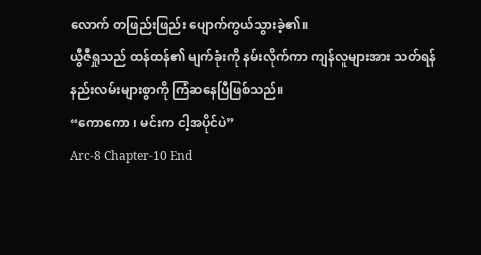လောက် တဖြည်းဖြည်း ပျောက်ကွယ်သွားခဲ့၏။
ယွီဇီရှုသည် ထန်ထန်၏ မျက်ခုံးကို နမ်းလိုက်ကာ ကျန်လူများအား သတ်ရန် နည်းလမ်းများစွာကို ကြံဆနေပြီဖြစ်သည်။
“ကောကော ၊ မင်းက ငါ့အပိုင်ပဲ”
Arc-8 Chapter-10 End